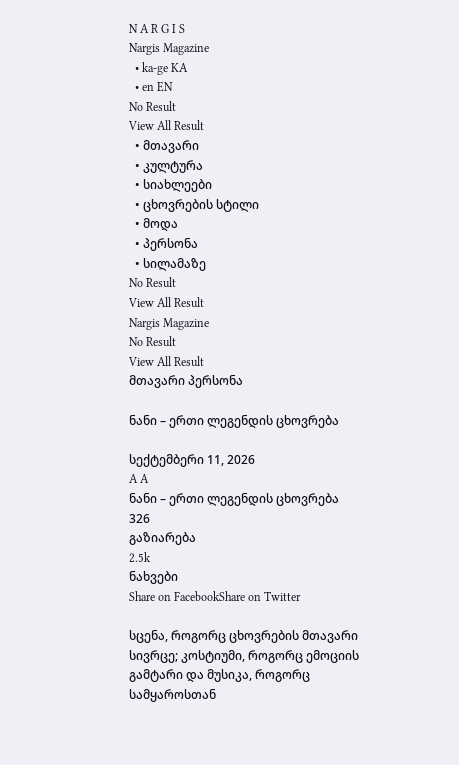N A R G I S
Nargis Magazine
  • ka-ge KA
  • en EN
No Result
View All Result
  • მთავარი
  • კულტურა
  • სიახლეები
  • ცხოვრების სტილი
  • მოდა
  • პერსონა
  • სილამაზე
No Result
View All Result
Nargis Magazine
No Result
View All Result
მთავარი პერსონა

ნანი – ერთი ლეგენდის ცხოვრება

სექტემბერი 11, 2026
A A
ნანი – ერთი ლეგენდის ცხოვრება
326
გაზიარება
2.5k
ნახვები
Share on FacebookShare on Twitter

სცენა, როგორც ცხოვრების მთავარი სივრცე; კოსტიუმი, როგორც ემოციის გამტარი და მუსიკა, როგორც სამყაროსთან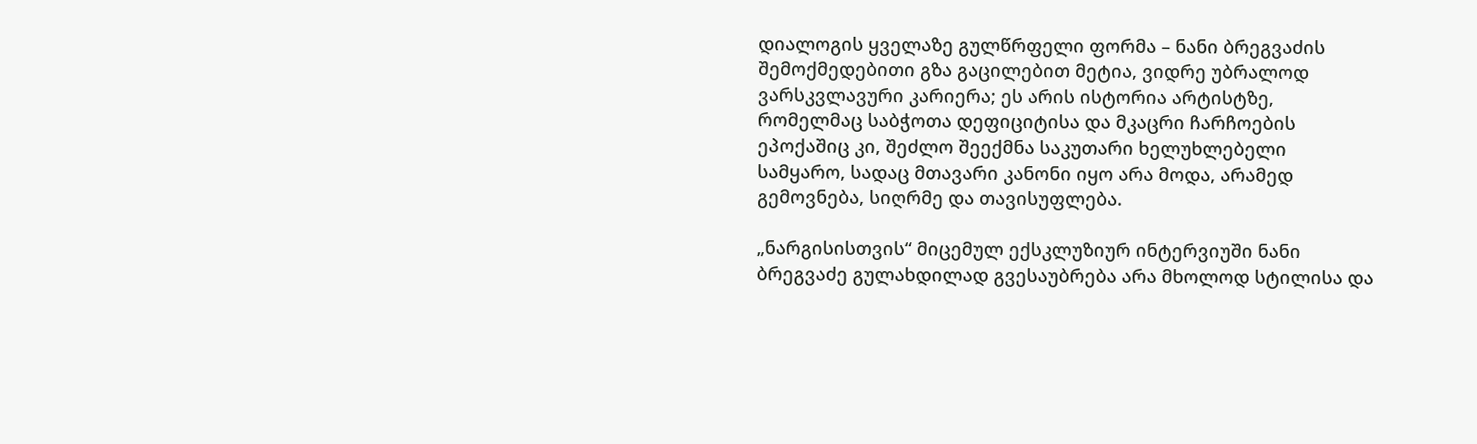დიალოგის ყველაზე გულწრფელი ფორმა – ნანი ბრეგვაძის შემოქმედებითი გზა გაცილებით მეტია, ვიდრე უბრალოდ ვარსკვლავური კარიერა; ეს არის ისტორია არტისტზე, რომელმაც საბჭოთა დეფიციტისა და მკაცრი ჩარჩოების ეპოქაშიც კი, შეძლო შეექმნა საკუთარი ხელუხლებელი სამყარო, სადაც მთავარი კანონი იყო არა მოდა, არამედ გემოვნება, სიღრმე და თავისუფლება.

„ნარგისისთვის“ მიცემულ ექსკლუზიურ ინტერვიუში ნანი ბრეგვაძე გულახდილად გვესაუბრება არა მხოლოდ სტილისა და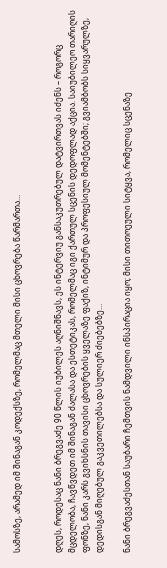სამოსზე, არამედ იმ შინაგან კოდექსზე, რომელმაც მთელი მისი ცხოვრება წარმართა…


დღეს, როდესაც ნანი ბრეგვაძე 90 წლის იუბილეს აღნიშნავს, ეს ინტერვიუ განსაკუთრებულ დატვირთვას იძენს – როგორც მცდელობა, ჩავწვდეთ იმ შინაგან ძალასა და ესთეტიკას, რომელმაც იგი ქართულ სცენის დედოფლად აქცია. საიუბილეო თარიღის ფონზე, ნანი კარს გვიხსნის თავისი ცხოვრების ყველაზე ფაქიზ, ინტიმურ და პროფესიულ მომენტებში; გვიამბობს სიყვარულზე, დედისგან მიღებულ გაკვეთილებსა და სულიერ ძიებებზე…

ნანი ბრეგვაძესთან საუბარი ჩემთვის ნამდვილი ინსპირაცია იყო; მისი თითოეული სიტყვა, რომელიც სცენაზე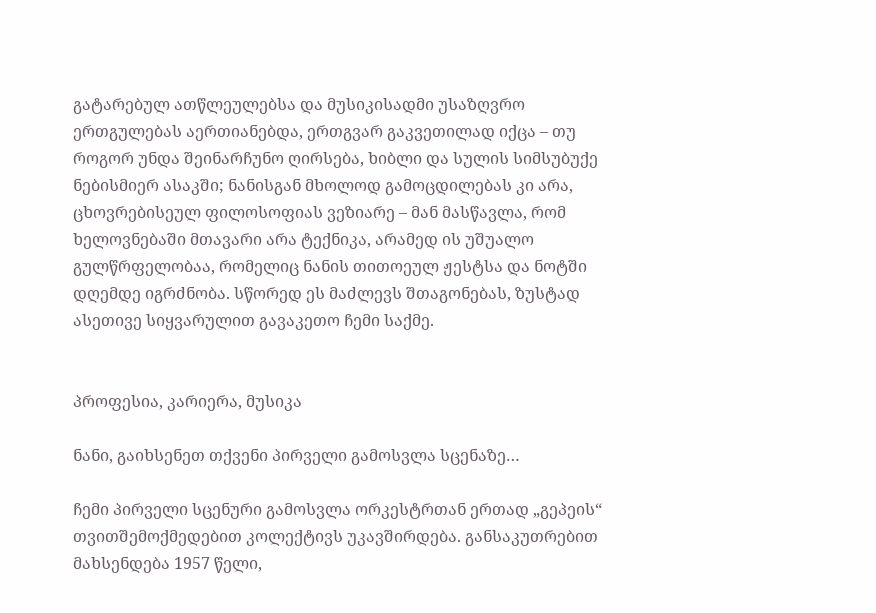გატარებულ ათწლეულებსა და მუსიკისადმი უსაზღვრო ერთგულებას აერთიანებდა, ერთგვარ გაკვეთილად იქცა – თუ როგორ უნდა შეინარჩუნო ღირსება, ხიბლი და სულის სიმსუბუქე ნებისმიერ ასაკში; ნანისგან მხოლოდ გამოცდილებას კი არა, ცხოვრებისეულ ფილოსოფიას ვეზიარე – მან მასწავლა, რომ ხელოვნებაში მთავარი არა ტექნიკა, არამედ ის უშუალო გულწრფელობაა, რომელიც ნანის თითოეულ ჟესტსა და ნოტში დღემდე იგრძნობა. სწორედ ეს მაძლევს შთაგონებას, ზუსტად ასეთივე სიყვარულით გავაკეთო ჩემი საქმე.


პროფესია, კარიერა, მუსიკა

ნანი, გაიხსენეთ თქვენი პირველი გამოსვლა სცენაზე…

ჩემი პირველი სცენური გამოსვლა ორკესტრთან ერთად „გეპეის“ თვითშემოქმედებით კოლექტივს უკავშირდება. განსაკუთრებით მახსენდება 1957 წელი,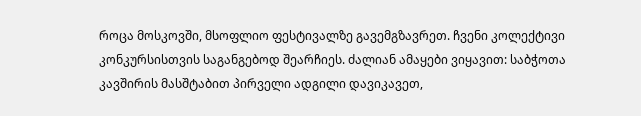როცა მოსკოვში, მსოფლიო ფესტივალზე გავემგზავრეთ. ჩვენი კოლექტივი კონკურსისთვის საგანგებოდ შეარჩიეს. ძალიან ამაყები ვიყავით: საბჭოთა კავშირის მასშტაბით პირველი ადგილი დავიკავეთ,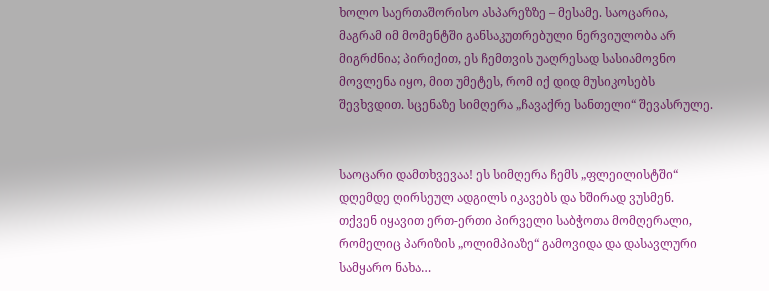ხოლო საერთაშორისო ასპარეზზე – მესამე. საოცარია, მაგრამ იმ მომენტში განსაკუთრებული ნერვიულობა არ მიგრძნია; პირიქით, ეს ჩემთვის უაღრესად სასიამოვნო მოვლენა იყო, მით უმეტეს, რომ იქ დიდ მუსიკოსებს შევხვდით. სცენაზე სიმღერა „ჩავაქრე სანთელი“ შევასრულე.


საოცარი დამთხვევაა! ეს სიმღერა ჩემს „ფლეილისტში“ დღემდე ღირსეულ ადგილს იკავებს და ხშირად ვუსმენ. თქვენ იყავით ერთ-ერთი პირველი საბჭოთა მომღერალი, რომელიც პარიზის „ოლიმპიაზე“ გამოვიდა და დასავლური სამყარო ნახა…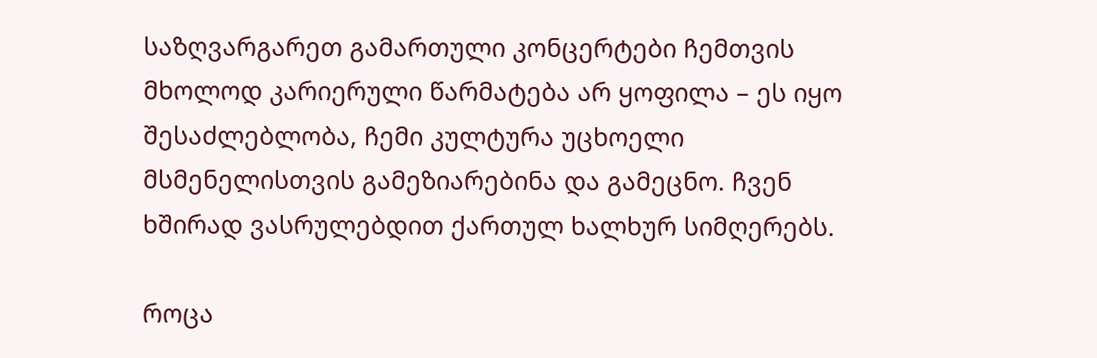საზღვარგარეთ გამართული კონცერტები ჩემთვის მხოლოდ კარიერული წარმატება არ ყოფილა – ეს იყო შესაძლებლობა, ჩემი კულტურა უცხოელი მსმენელისთვის გამეზიარებინა და გამეცნო. ჩვენ ხშირად ვასრულებდით ქართულ ხალხურ სიმღერებს.

როცა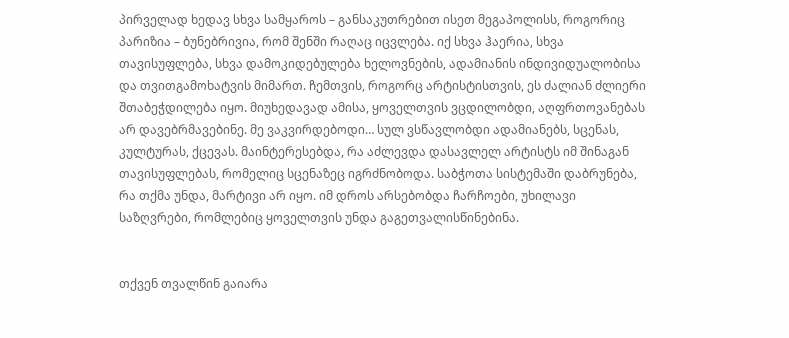პირველად ხედავ სხვა სამყაროს – განსაკუთრებით ისეთ მეგაპოლისს, როგორიც პარიზია – ბუნებრივია, რომ შენში რაღაც იცვლება. იქ სხვა ჰაერია, სხვა თავისუფლება, სხვა დამოკიდებულება ხელოვნების, ადამიანის ინდივიდუალობისა და თვითგამოხატვის მიმართ. ჩემთვის, როგორც არტისტისთვის, ეს ძალიან ძლიერი შთაბეჭდილება იყო. მიუხედავად ამისა, ყოველთვის ვცდილობდი, აღფრთოვანებას არ დავებრმავებინე. მე ვაკვირდებოდი… სულ ვსწავლობდი ადამიანებს, სცენას, კულტურას, ქცევას. მაინტერესებდა, რა აძლევდა დასავლელ არტისტს იმ შინაგან თავისუფლებას, რომელიც სცენაზეც იგრძნობოდა. საბჭოთა სისტემაში დაბრუნება, რა თქმა უნდა, მარტივი არ იყო. იმ დროს არსებობდა ჩარჩოები, უხილავი საზღვრები, რომლებიც ყოველთვის უნდა გაგეთვალისწინებინა.


თქვენ თვალწინ გაიარა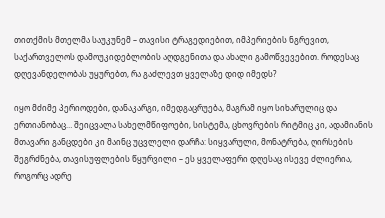თითქმის მთელმა საუკუნემ – თავისი ტრაგედიებით, იმპერიების ნგრევით, საქართველოს დამოუკიდებლობის აღდგენითა და ახალი გამოწვევებით. როდესაც დღევანდელობას უყურებთ, რა გაძლევთ ყველაზე დიდ იმედს?

იყო მძიმე პერიოდები, დანაკარგი, იმედგაცრუება, მაგრამ იყო სიხარულიც და ერთიანობაც… შეიცვალა სახელმწიფოები, სისტემა, ცხოვრების რიტმიც კი, ადამიანის მთავარი განცდები კი მაინც უცვლელი დარჩა: სიყვარული, მონატრება, ღირსების შეგრძნება, თავისუფლების წყურვილი – ეს ყველაფერი დღესაც ისევე ძლიერია, როგორც ადრე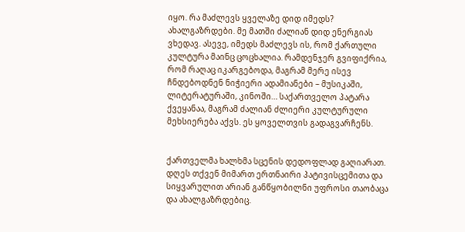იყო. რა მაძლევს ყველაზე დიდ იმედს? ახალგაზრდები. მე მათში ძალიან დიდ ენერგიას ვხედავ. ასევე, იმედს მაძლევს ის, რომ ქართული კულტურა მაინც ცოცხალია. რამდენჯერ გვიფიქრია, რომ რაღაც იკარგებოდა, მაგრამ მერე ისევ ჩნდებოდნენ ნიჭიერი ადამიანები – მუსიკაში, ლიტერატურაში, კინოში… საქართველო პატარა ქვეყანაა, მაგრამ ძალიან ძლიერი კულტურული მეხსიერება აქვს. ეს ყოველთვის გადაგვარჩენს.


ქართველმა ხალხმა სცენის დედოფლად გაღიარათ. დღეს თქვენ მიმართ ერთნაირი პატივისცემითა და სიყვარულით არიან განწყობილნი უფროსი თაობაცა და ახალგაზრდებიც.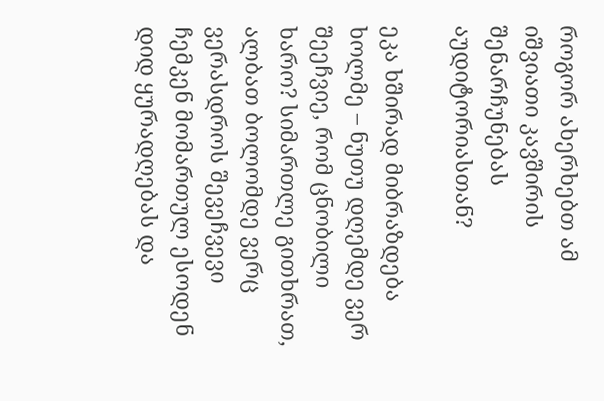როგორ ახერხებთ ამ იშვიათი კავშირის შენარჩუნებას აუდიტორიასთან?

ეკა ხშირად მიბრაზდება ხოლმე – ნუთუ დღემდე ვერ შეეჩვიე, რომ ცნობილი ხარო? სიმართლე გითხრათ, ალბათ ბოლომდე ვერც ვერასდროს შევეჩვევი ჩემკენ მომართულ ესოდენ დიდ ყურადღებას და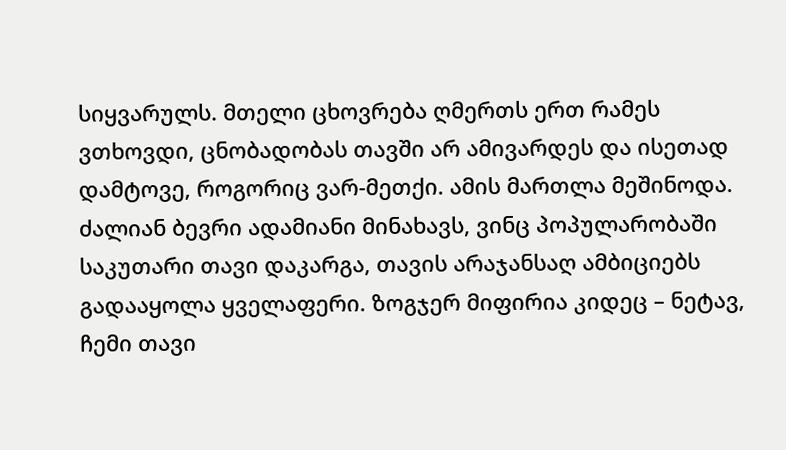სიყვარულს. მთელი ცხოვრება ღმერთს ერთ რამეს ვთხოვდი, ცნობადობას თავში არ ამივარდეს და ისეთად დამტოვე, როგორიც ვარ-მეთქი. ამის მართლა მეშინოდა. ძალიან ბევრი ადამიანი მინახავს, ვინც პოპულარობაში საკუთარი თავი დაკარგა, თავის არაჯანსაღ ამბიციებს გადააყოლა ყველაფერი. ზოგჯერ მიფირია კიდეც – ნეტავ, ჩემი თავი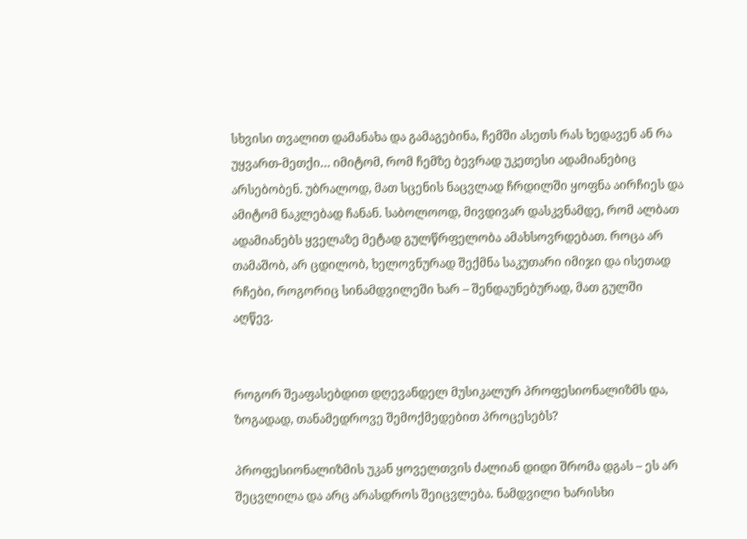სხვისი თვალით დამანახა და გამაგებინა, ჩემში ასეთს რას ხედავენ ან რა უყვართ-მეთქი… იმიტომ, რომ ჩემზე ბევრად უკეთესი ადამიანებიც არსებობენ. უბრალოდ, მათ სცენის ნაცვლად ჩრდილში ყოფნა აირჩიეს და ამიტომ ნაკლებად ჩანან. საბოლოოდ, მივდივარ დასკვნამდე, რომ ალბათ ადამიანებს ყველაზე მეტად გულწრფელობა ამახსოვრდებათ. როცა არ თამაშობ, არ ცდილობ, ხელოვნურად შექმნა საკუთარი იმიჯი და ისეთად რჩები, როგორიც სინამდვილეში ხარ – შენდაუნებურად, მათ გულში აღწევ.


როგორ შეაფასებდით დღევანდელ მუსიკალურ პროფესიონალიზმს და, ზოგადად, თანამედროვე შემოქმედებით პროცესებს?

პროფესიონალიზმის უკან ყოველთვის ძალიან დიდი შრომა დგას – ეს არ შეცვლილა და არც არასდროს შეიცვლება. ნამდვილი ხარისხი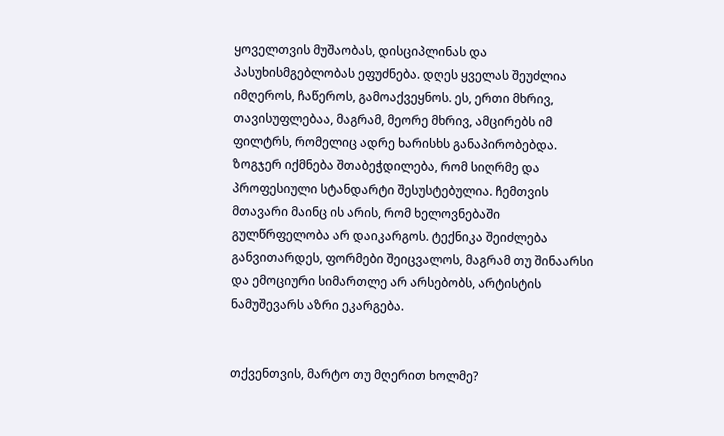ყოველთვის მუშაობას, დისციპლინას და პასუხისმგებლობას ეფუძნება. დღეს ყველას შეუძლია იმღეროს, ჩაწეროს, გამოაქვეყნოს. ეს, ერთი მხრივ, თავისუფლებაა, მაგრამ, მეორე მხრივ, ამცირებს იმ ფილტრს, რომელიც ადრე ხარისხს განაპირობებდა. ზოგჯერ იქმნება შთაბეჭდილება, რომ სიღრმე და პროფესიული სტანდარტი შესუსტებულია. ჩემთვის მთავარი მაინც ის არის, რომ ხელოვნებაში გულწრფელობა არ დაიკარგოს. ტექნიკა შეიძლება განვითარდეს, ფორმები შეიცვალოს, მაგრამ თუ შინაარსი და ემოციური სიმართლე არ არსებობს, არტისტის ნამუშევარს აზრი ეკარგება.


თქვენთვის, მარტო თუ მღერით ხოლმე?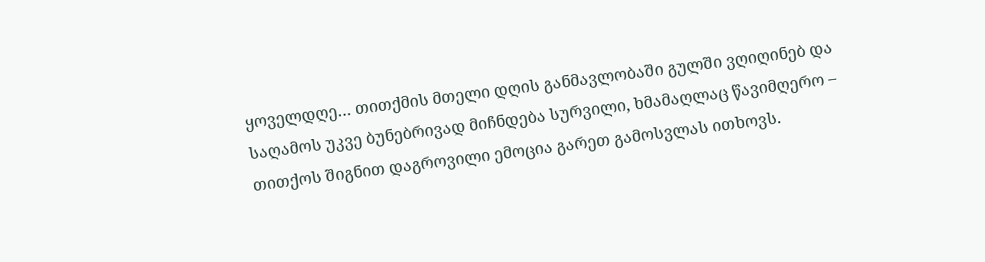ყოველდღე… თითქმის მთელი დღის განმავლობაში გულში ვღიღინებ და საღამოს უკვე ბუნებრივად მიჩნდება სურვილი, ხმამაღლაც წავიმღერო – თითქოს შიგნით დაგროვილი ემოცია გარეთ გამოსვლას ითხოვს.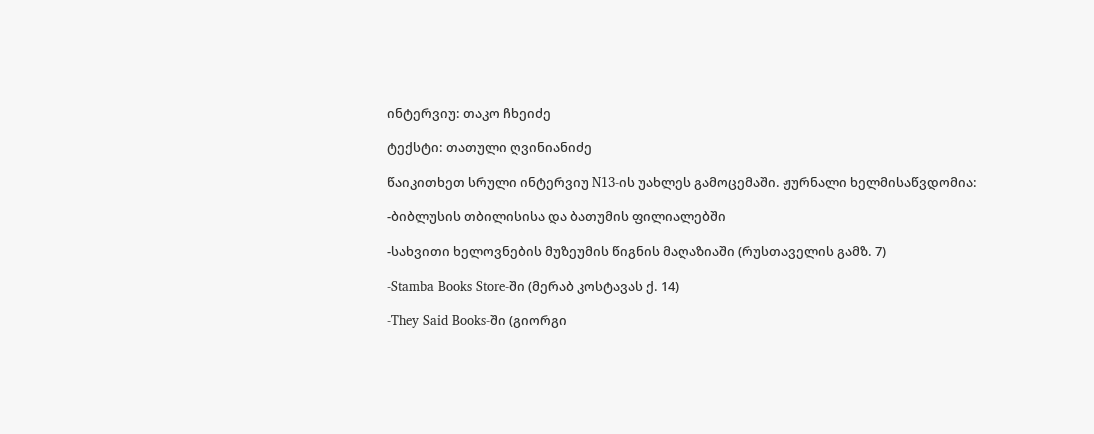ინტერვიუ: თაკო ჩხეიძე

ტექსტი: თათული ღვინიანიძე

წაიკითხეთ სრული ინტერვიუ N13-ის უახლეს გამოცემაში. ჟურნალი ხელმისაწვდომია:

-ბიბლუსის თბილისისა და ბათუმის ფილიალებში

-სახვითი ხელოვნების მუზეუმის წიგნის მაღაზიაში (რუსთაველის გამზ. 7)

-Stamba Books Store-ში (მერაბ კოსტავას ქ. 14)

-They Said Books-ში (გიორგი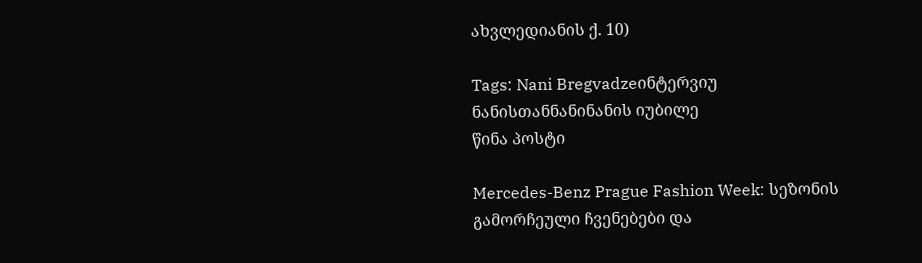ახვლედიანის ქ. 10)

Tags: Nani Bregvadzeინტერვიუ ნანისთანნანინანის იუბილე
წინა პოსტი

Mercedes-Benz Prague Fashion Week: სეზონის გამორჩეული ჩვენებები და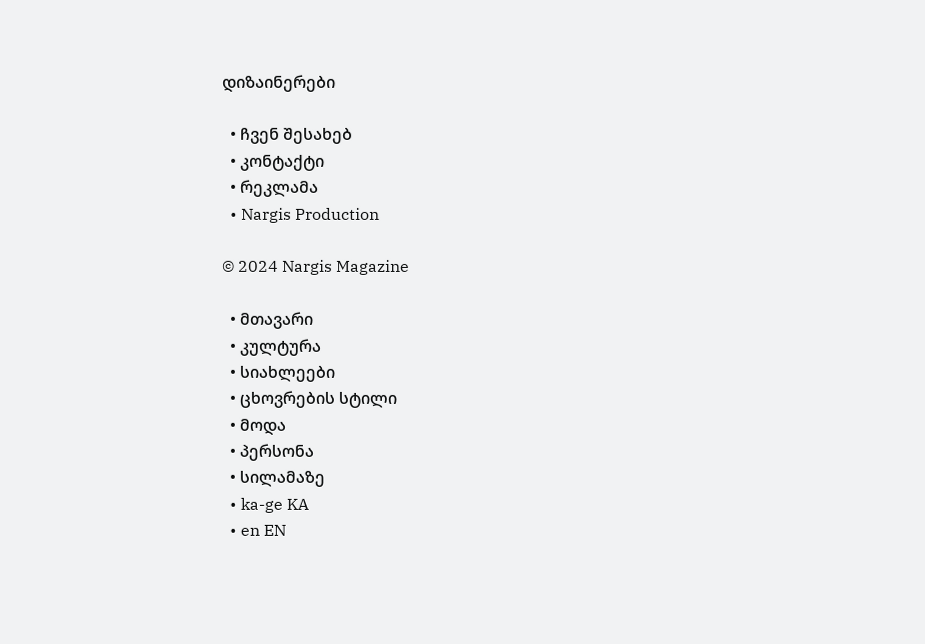დიზაინერები

  • ჩვენ შესახებ
  • კონტაქტი
  • რეკლამა
  • Nargis Production

© 2024 Nargis Magazine

  • მთავარი
  • კულტურა
  • სიახლეები
  • ცხოვრების სტილი
  • მოდა
  • პერსონა
  • სილამაზე
  • ka-ge KA
  • en EN